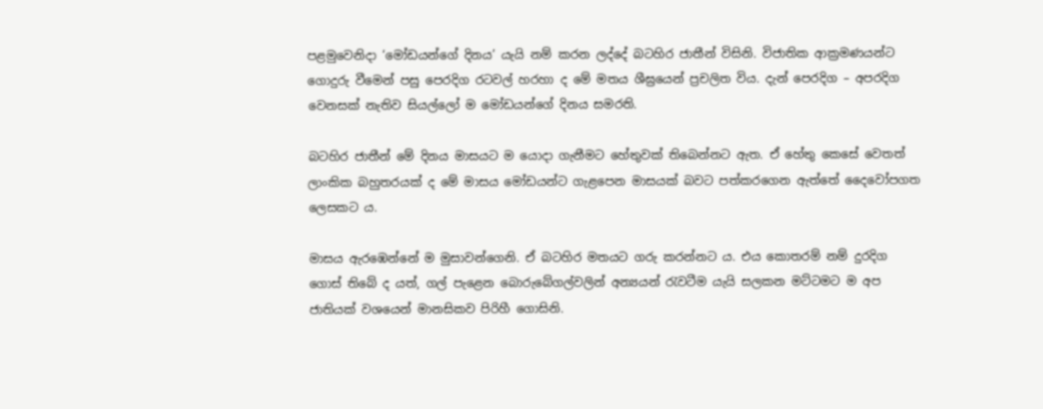පළමුවෙනිදා ‘මෝඩයන්ගේ දිනය’ යැයි නම් කරන ලද්දේ බටහිර ජාතීන් විසිනි. විජාතික ආක්‍රමණයන්ට ගොදුරු වීමෙන් පසු පෙරදිග රටවල් හරහා ද මේ මතය ශීඝ්‍රයෙන් ප්‍රචලිත විය. දැන් පෙරදිග – අපරදිග වෙනසක් නැතිව සියල්ලෝ ම මෝඩයන්ගේ දිනය සමරති.

බටහිර ජාතීන් මේ දිනය මාසයට ම යොදා ගැනීමට හේතුවක් තිබෙන්නට ඇත. ඒ හේතු කෙසේ වෙතත් ලාංකික බහුතරයක් ද මේ මාසය මෝඩයන්ට ගැළපෙන මාසයක් බවට පත්කරගෙන ඇත්තේ දෛවෝපගත ලෙසකට ය.

මාසය ඇරඹෙන්නේ ම මුසාවන්ගෙනි. ඒ බටහිර මතයට ගරු කරන්නට ය. එය කොතරම් නම් දුරදිග ගොස් තිබේ ද යත්, ගල් පැළෙන බොරුබේගල්වලින් අන්‍යයන් රැවටීම යැයි සලකන මට්ටමට ම අප ජාතියක් වශයෙන් මානසිකව පිරිහී ගොසිනි.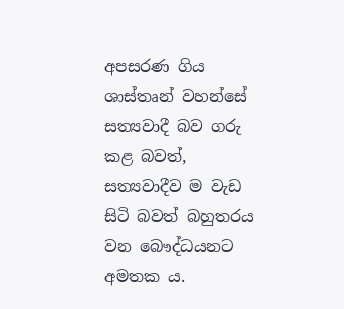අපසරණ ගිය ශාස්තෘන් වහන්සේ සත්‍යවාදී බව ගරු කළ බවත්, සත්‍යවාදීව ම වැඩ සිටි බවත් බහුතරය වන බෞද්ධයනට අමතක ය.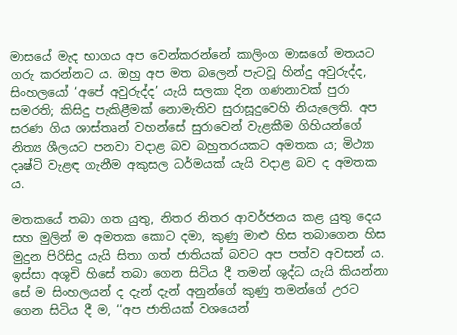මාසයේ මැද භාගය අප වෙන්කරන්නේ කාලිංග මාඝගේ මතයට ගරු කරන්නට ය. ඔහු අප මත බලෙන් පැටවූ හින්දු අවුරුද්ද, සිංහලයෝ ‘අපේ අවුරුද්ද’ යැයි සලකා දින ගණනාවක් පුරා සමරති; කිසිදු පැකිළීමක් නොමැතිව සුරාසූදුවෙහි නියැලෙති. අප සරණ ගිය ශාස්තෘන් වහන්සේ සුරාවෙන් වැළකීම ගිහියන්ගේ නිත්‍ය ශීලයට පනවා වදාළ බව බහුතරයකට අමතක ය; මිථ්‍යා දෘෂ්ටි වැළඳ ගැනීම අකුසල ධර්මයක් යැයි වදාළ බව ද අමතක ය.

මතකයේ තබා ගත යුතු, නිතර නිතර ආවර්ජනය කළ යුතු දෙය සහ මුලින් ම අමතක කොට දමා, කුණු මාළු හිස තබාගෙන හිස මුදුන පිරිසිදු යැයි සිතා ගත් ජාතියක් බවට අප පත්ව අවසන් ය. ඉස්සා අශූචි හිසේ තබා ගෙන සිටිය දී තමන් ශුද්ධ යැයි කියන්නා සේ ම සිංහලයන් ද දැන් දැන් අනුන්ගේ කුණු තමන්ගේ උරට ගෙන සිටිය දී ම, ‘‘අප ජාතියක් වශයෙන්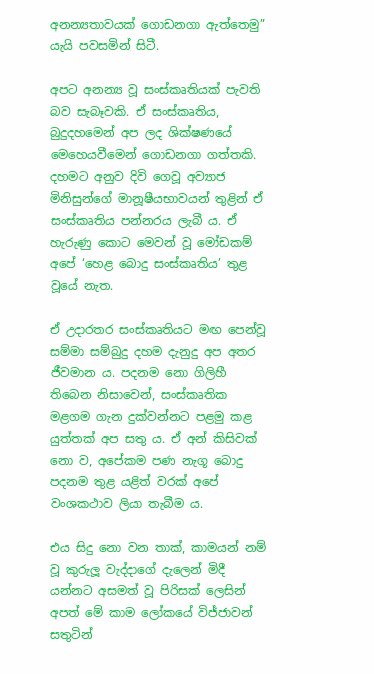අනන්‍යතාවයක් ගොඩනගා ඇත්තෙමු” යැයි පවසමින් සිටී.

අපට අනන්‍ය වූ සංස්කෘතියක් පැවති බව සැබෑවකි. ඒ සංස්කෘතිය, බුදුදහමෙන් අප ලද ශික්ෂණයේ මෙහෙයවීමෙන් ගොඩනගා ගත්තකි. දහමට අනුව දිවි ගෙවූ අව්‍යාජ මිනිසුන්ගේ මානූෂීයභාවයන් තුළින් ඒ සංස්කෘතිය පන්නරය ලැබී ය. ඒ හැරුණු කොට මෙවන් වූ මෝඩකම් අපේ ‘හෙළ බොදු සංස්කෘතිය’ තුළ වූයේ නැත.

ඒ උදාරතර සංස්කෘතියට මඟ පෙන්වූ සම්මා සම්බුදු දහම දැනුදු අප අතර ජීවමාන ය. පදනම නො ගිලිහී තිබෙන නිසාවෙන්, සංස්කෘතික මළගම ගැන දුක්වන්නට පළමු කළ යුත්තක් අප සතු ය. ඒ අන් කිසිවක් නො ව, අපේකම පණ නැගූ බොදු පදනම තුළ යළිත් වරක් අපේ වංශකථාව ලියා තැබීම ය.

එය සිදු නො වන තාක්, කාමයන් නම් වූ කුරුලූ වැද්දාගේ දැලෙන් මිදී යන්නට අසමත් වූ පිරිසක් ලෙසින් අපත් මේ කාම ලෝකයේ විජ්ජාවන් සතුටින්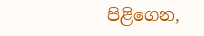පිළිගෙන,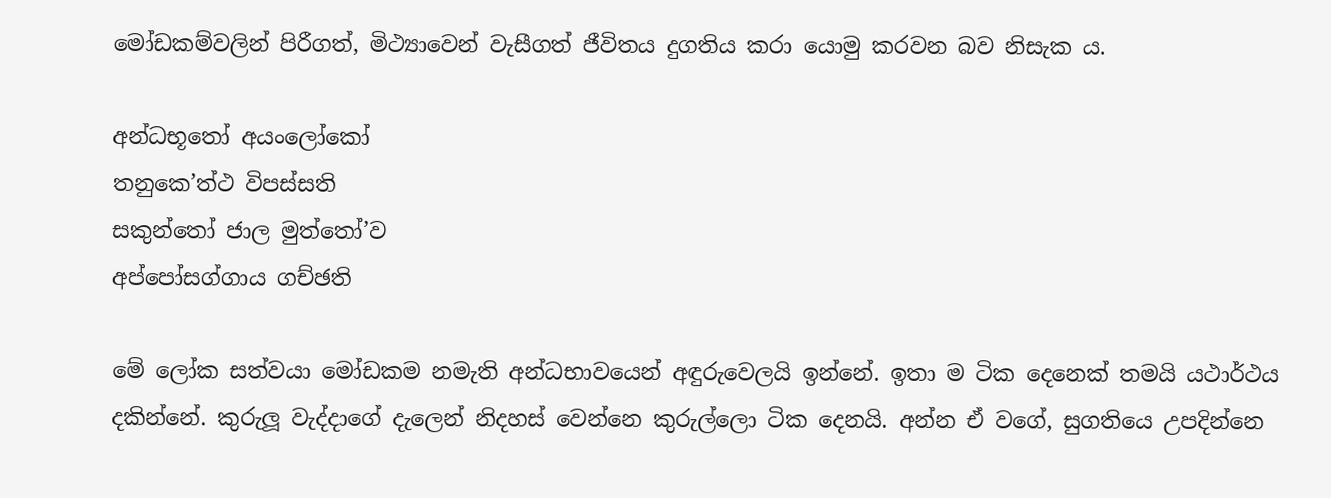මෝඩකම්වලින් පිරීගත්, මිථ්‍යාවෙන් වැසීගත් ජීවිතය දුගතිය කරා යොමු කරවන බව නිසැක ය.

අන්ධභූතෝ අයංලෝකෝ
තනුකෙ’ත්ථ විපස්සති
සකුන්තෝ ජාල මුත්තෝ’ව
අප්පෝසග්ගාය ගච්ඡති

මේ ලෝක සත්වයා මෝඩකම නමැති අන්ධභාවයෙන් අඳුරුවෙලයි ඉන්නේ. ඉතා ම ටික දෙනෙක් තමයි යථාර්ථය දකින්නේ. කුරුලූ වැද්දාගේ දැලෙන් නිදහස් වෙන්නෙ කුරුල්ලො ටික දෙනයි. අන්න ඒ වගේ, සුගතියෙ උපදින්නෙ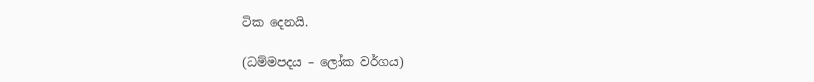ටික දෙනයි.

(ධම්මපදය – ලෝක වර්ගය)